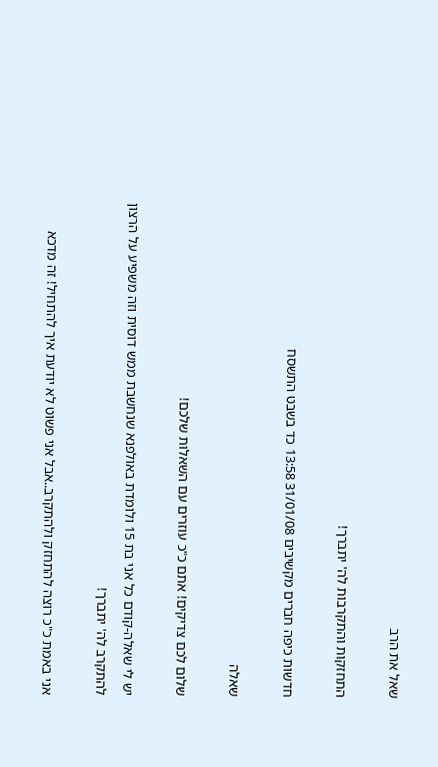שאל את הרב

התחזקות והתקרבות לה' יתברך!

חדשות כיפה חברים מקשיבים 31/01/08 13:58 כד בשבט התשסח

שאלה

שלום לכם צדיקים! אתם כ"כ עוזרים עם השאלות שלכם!

יש לי שאלה-קודם כל אני בת 15 ולומדת באולפנא שנחשבת ממש דוסית וזה משפיע על הרצון להתקרב לה' יתברך!

אני באמת כ"כ רוצה להתחזק ולהתקרב..אבל אני פשוט לא יודעת איך להתחיל! זה מדכא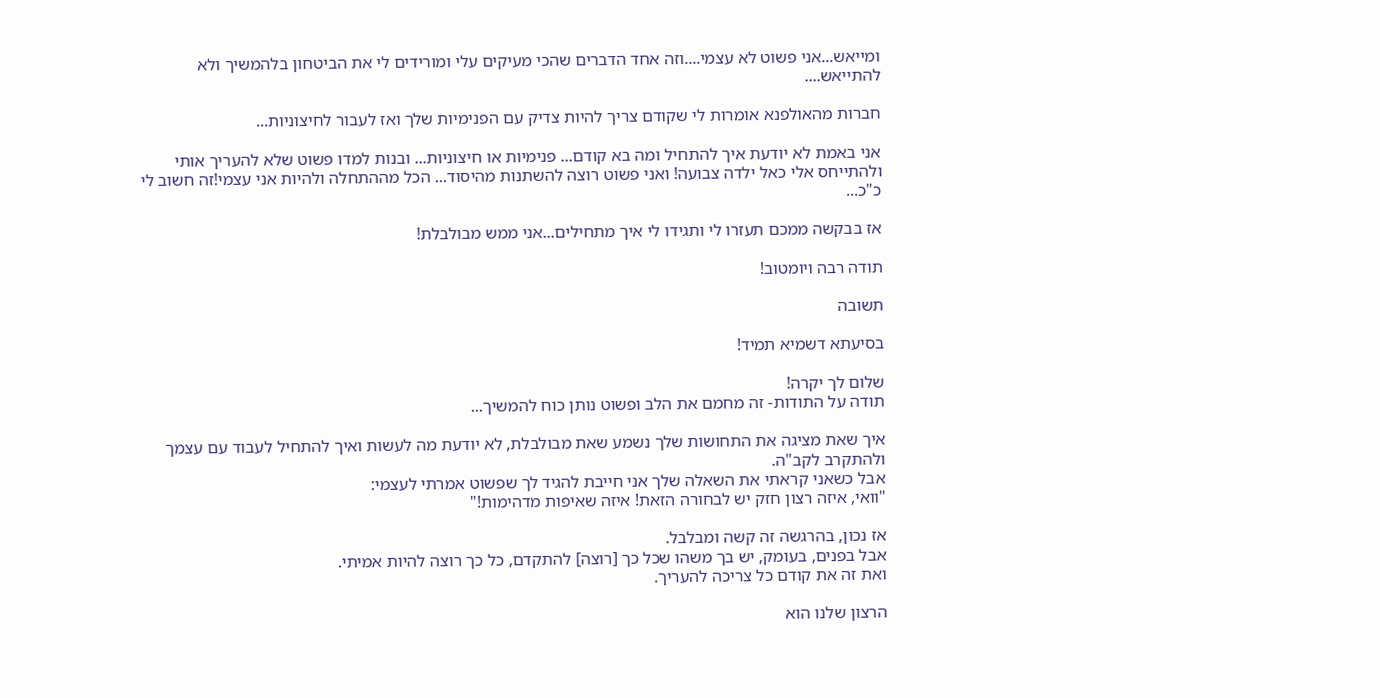ומייאש...אני פשוט לא עצמי....וזה אחד הדברים שהכי מעיקים עלי ומורידים לי את הביטחון בלהמשיך ולא להתייאש....

חברות מהאולפנא אומרות לי שקודם צריך להיות צדיק עם הפנימיות שלך ואז לעבור לחיצוניות...

אני באמת לא יודעת איך להתחיל ומה בא קודם... פנימיות או חיצוניות... ובנות למדו פשוט שלא להעריך אותי ולהתייחס אלי כאל ילדה צבועה! ואני פשוט רוצה להשתנות מהיסוד... הכל מההתחלה ולהיות אני עצמי!זה חשוב לי כ"כ...

אז בבקשה ממכם תעזרו לי ותגידו לי איך מתחילים...אני ממש מבולבלת!

תודה רבה ויומטוב!

תשובה

בסיעתא דשמיא תמיד!

שלום לך יקרה!
תודה על התודות- זה מחמם את הלב ופשוט נותן כוח להמשיך...

איך שאת מציגה את התחושות שלך נשמע שאת מבולבלת, לא יודעת מה לעשות ואיך להתחיל לעבוד עם עצמך ולהתקרב לקב"ה.
אבל כשאני קראתי את השאלה שלך אני חייבת להגיד לך שפשוט אמרתי לעצמי:
"וואי, איזה רצון חזק יש לבחורה הזאת! איזה שאיפות מדהימות!"

אז נכון, בהרגשה זה קשה ומבלבל.
אבל בפנים, בעומק, יש בך משהו שכל כך [רוצה] להתקדם, כל כך רוצה להיות אמיתי.
ואת זה את קודם כל צריכה להעריך.

הרצון שלנו הוא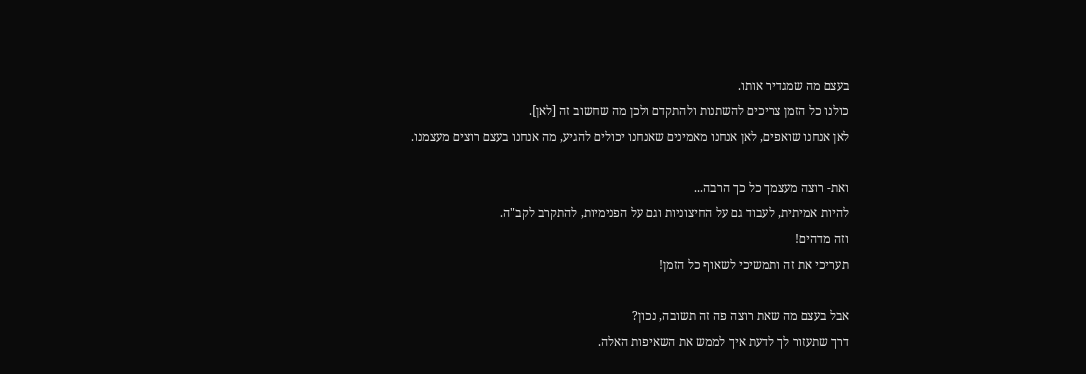בעצם מה שמגדיר אותו.
כולנו כל הזמן צריכים להשתנות ולהתקדם ולכן מה שחשוב זה [לאן].
לאן אנחנו שואפים, לאן אנחנו מאמינים שאנחנו יכולים להגיע, מה אנחנו בעצם רוצים מעצמנו.

ואת- רוצה מעצמך כל כך הרבה...
להיות אמיתית, לעבוד גם על החיצוניות וגם על הפנימיות, להתקרב לקב"ה.
וזה מדהים!
תעריכי את זה ותמשיכי לשאוף כל הזמן!

אבל בעצם מה שאת רוצה פה זה תשובה, נכון?
דרך שתעזור לך לדעת איך לממש את השאיפות האלה.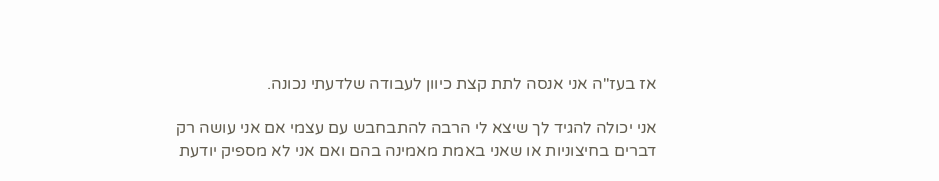אז בעז"ה אני אנסה לתת קצת כיוון לעבודה שלדעתי נכונה.

אני יכולה להגיד לך שיצא לי הרבה להתבחבש עם עצמי אם אני עושה רק דברים בחיצוניות או שאני באמת מאמינה בהם ואם אני לא מספיק יודעת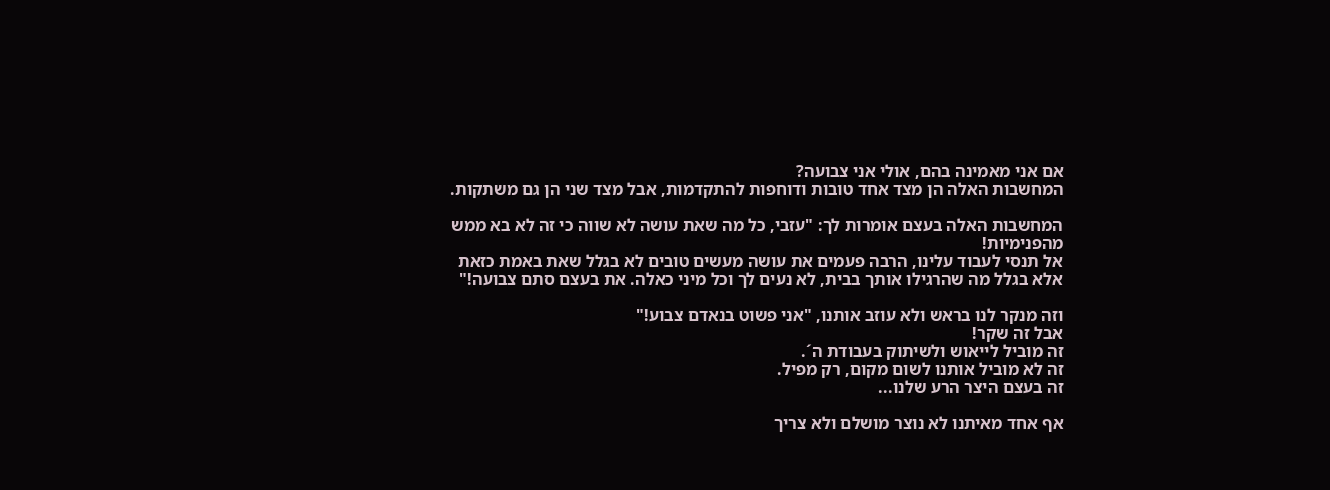אם אני מאמינה בהם, אולי אני צבועה?
המחשבות האלה הן מצד אחד טובות ודוחפות להתקדמות, אבל מצד שני הן גם משתקות.

המחשבות האלה בעצם אומרות לך: "עזבי, כל מה שאת עושה לא שווה כי זה לא בא ממש מהפנימיות!
אל תנסי לעבוד עלינו, הרבה פעמים את עושה מעשים טובים לא בגלל שאת באמת כזאת אלא בגלל מה שהרגילו אותך בבית, לא נעים לך וכל מיני כאלה. את בעצם סתם צבועה!"

וזה מנקר לנו בראש ולא עוזב אותנו, "אני פשוט בנאדם צבוע!"
אבל זה שקר!
זה מוביל לייאוש ולשיתוק בעבודת ה´.
זה לא מוביל אותנו לשום מקום, רק מפיל.
זה בעצם היצר הרע שלנו...

אף אחד מאיתנו לא נוצר מושלם ולא צריך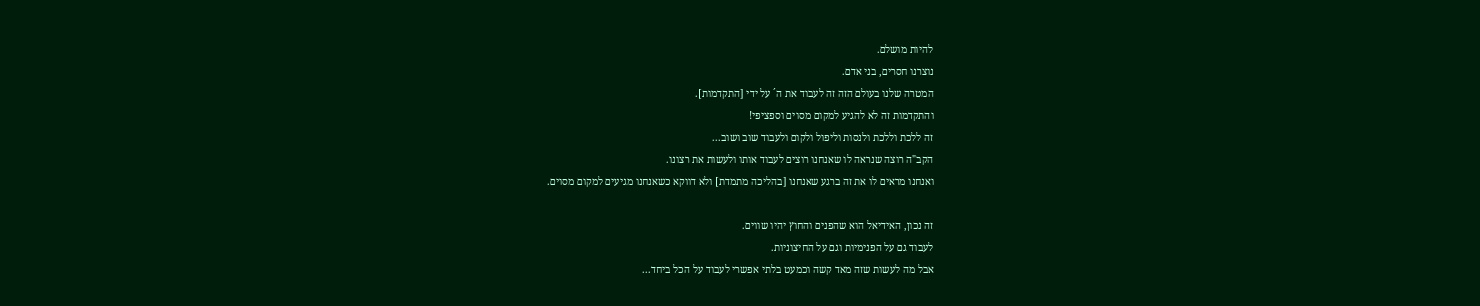להיות מושלם.
נוצרנו חסרים, בני אדם.
המטרה שלנו בעולם הזה זה לעבוד את ה´ על ידי [התקדמות].
והתקדמות זה לא להגיע למקום מסוים וספציפי!
זה ללכת וללכת ולנסות וליפול ולקום ולעבוד שוב ושוב...
הקב"ה רוצה שנראה לו שאנחנו רוצים לעבוד אותו ולעשות את רצונו.
ואנחנו מראים לו את זה ברגע שאנחנו [בהליכה מתמדת] ולא דווקא כשאנחנו מגיעים למקום מסוים.

זה נכון, האידיאל הוא שהפנים והחוץ יהיו שווים.
לעבוד גם על הפנימיות וגם על החיצוניות.
אבל מה לעשות שזה מאד קשה וכמעט בלתי אפשרי לעבוד על הכל ביחד...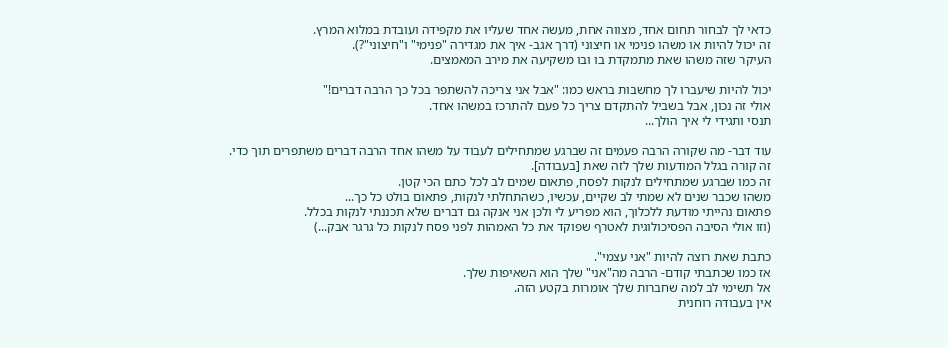כדאי לך לבחור תחום אחד, מצווה אחת, מעשה אחד שעליו את מקפידה ועובדת במלוא המרץ.
זה יכול להיות או משהו פנימי או חיצוני (דרך אגב- איך את מגדירה "פנימי" ו"חיצוני"?).
העיקר שזה משהו שאת מתמקדת בו ובו משקיעה את מירב המאמצים.

יכול להיות שיעברו לך מחשבות בראש כמו: "אבל אני צריכה להשתפר בכל כך הרבה דברים!"
אולי זה נכון, אבל בשביל להתקדם צריך כל פעם להתרכז במשהו אחד.
תנסי ותגידי לי איך הולך...

עוד דבר- מה שקורה הרבה פעמים זה שברגע שמתחילים לעבוד על משהו אחד הרבה דברים משתפרים תוך כדי.
זה קורה בגלל המודעות שלך לזה שאת [בעבודה].
זה כמו שברגע שמתחילים לנקות לפסח, פתאום שמים לב לכל כתם הכי קטן.
משהו שכבר שנים לא שמתי לב שקיים, עכשיו, כשהתחלתי לנקות, פתאום בולט כל כך...
פתאום נהייתי מודעת ללכלוך, הוא מפריע לי ולכן אני אנקה גם דברים שלא תכננתי לנקות בכלל.
(וזו אולי הסיבה הפסיכולוגית לאטרף שפוקד את כל האמהות לפני פסח לנקות כל גרגר אבק...)

כתבת שאת רוצה להיות "אני עצמי".
אז כמו שכתבתי קודם- הרבה מה"אני" שלך הוא השאיפות שלך.
אל תשימי לב למה שחברות שלך אומרות בקטע הזה.
אין בעבודה רוחנית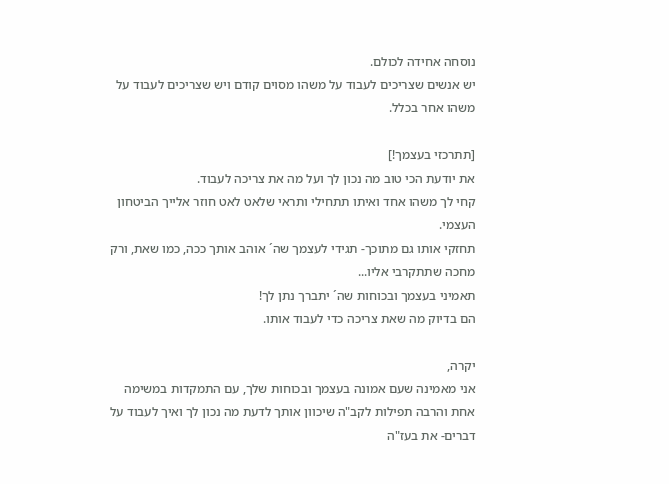נוסחה אחידה לכולם.
יש אנשים שצריכים לעבוד על משהו מסוים קודם ויש שצריכים לעבוד על משהו אחר בכלל.

[תתרכזי בעצמך!]
את יודעת הכי טוב מה נכון לך ועל מה את צריכה לעבוד.
קחי לך משהו אחד ואיתו תתחילי ותראי שלאט לאט חוזר אלייך הביטחון העצמי.
תחזקי אותו גם מתוכך- תגידי לעצמך שה´ אוהב אותך ככה, כמו שאת, ורק מחכה שתתקרבי אליו...
תאמיני בעצמך ובכוחות שה´ יתברך נתן לך!
הם בדיוק מה שאת צריכה כדי לעבוד אותו.

יקרה,
אני מאמינה שעם אמונה בעצמך ובכוחות שלך, עם התמקדות במשימה אחת והרבה תפילות לקב"ה שיכוון אותך לדעת מה נכון לך ואיך לעבוד על דברים- את בעז"ה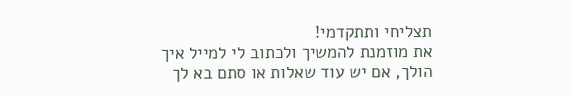תצליחי ותתקדמי!
את מוזמנת להמשיך ולכתוב לי למייל איך הולך, אם יש עוד שאלות או סתם בא לך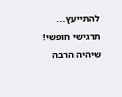להתייעץ... תרגישי חופשי!
שיהיה הרבה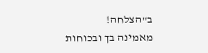ב"הצלחה!
מאמינה בך ובכוחות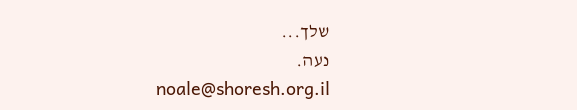שלך...
נעה.
noale@shoresh.org.il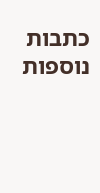כתבות נוספות